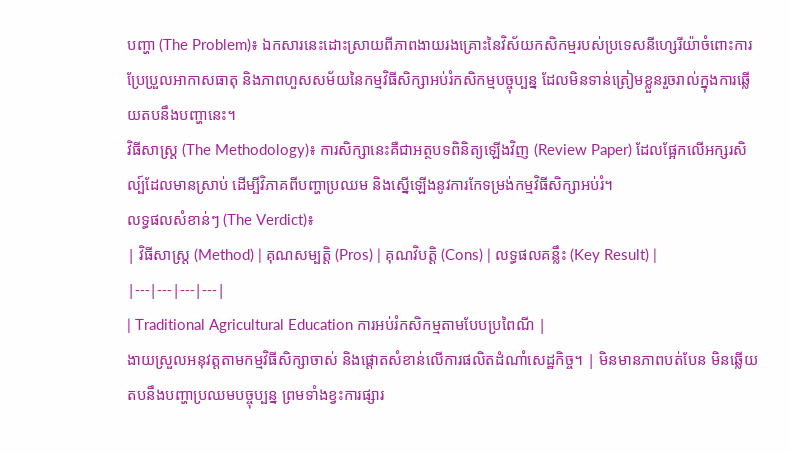បញ្ហា (The Problem)៖ ឯកសារនេះដោះស្រាយពីភាពងាយរងគ្រោះនៃវិស័យកសិកម្មរបស់ប្រទេសនីហ្សេរីយ៉ាចំពោះការប្រែប្រួលអាកាសធាតុ និងភាពហួសសម័យនៃកម្មវិធីសិក្សាអប់រំកសិកម្មបច្ចុប្បន្ន ដែលមិនទាន់ត្រៀមខ្លួនរួចរាល់ក្នុងការឆ្លើយតបនឹងបញ្ហានេះ។
វិធីសាស្ត្រ (The Methodology)៖ ការសិក្សានេះគឺជាអត្ថបទពិនិត្យឡើងវិញ (Review Paper) ដែលផ្អែកលើអក្សរសិល្ប៍ដែលមានស្រាប់ ដើម្បីវិភាគពីបញ្ហាប្រឈម និងស្នើឡើងនូវការកែទម្រង់កម្មវិធីសិក្សាអប់រំ។
លទ្ធផលសំខាន់ៗ (The Verdict)៖
| វិធីសាស្ត្រ (Method) | គុណសម្បត្តិ (Pros) | គុណវិបត្តិ (Cons) | លទ្ធផលគន្លឹះ (Key Result) |
|---|---|---|---|
| Traditional Agricultural Education ការអប់រំកសិកម្មតាមបែបប្រពៃណី |
ងាយស្រួលអនុវត្តតាមកម្មវិធីសិក្សាចាស់ និងផ្តោតសំខាន់លើការផលិតដំណាំសេដ្ឋកិច្ច។ | មិនមានភាពបត់បែន មិនឆ្លើយតបនឹងបញ្ហាប្រឈមបច្ចុប្បន្ន ព្រមទាំងខ្វះការផ្សារ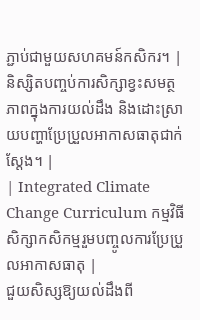ភ្ជាប់ជាមួយសហគមន៍កសិករ។ | និស្សិតបញ្ចប់ការសិក្សាខ្វះសមត្ថភាពក្នុងការយល់ដឹង និងដោះស្រាយបញ្ហាប្រែប្រួលអាកាសធាតុជាក់ស្តែង។ |
| Integrated Climate Change Curriculum កម្មវិធីសិក្សាកសិកម្មរួមបញ្ចូលការប្រែប្រួលអាកាសធាតុ |
ជួយសិស្សឱ្យយល់ដឹងពី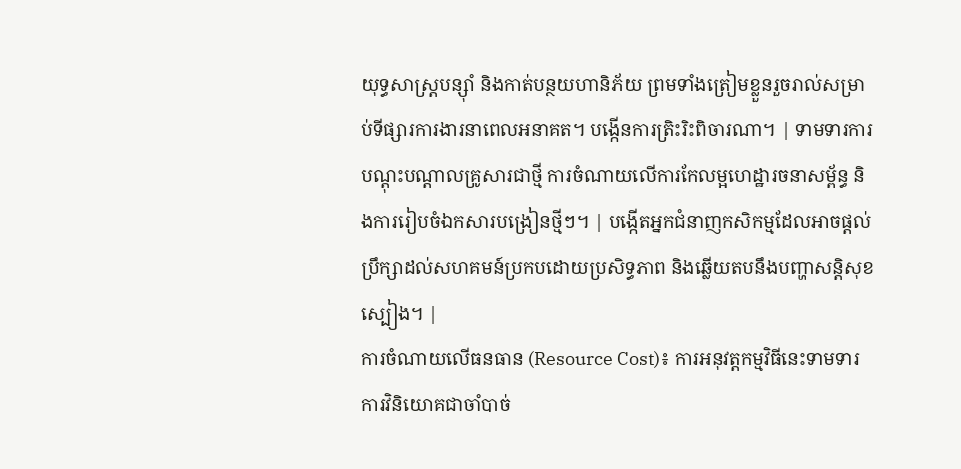យុទ្ធសាស្ត្របន្ស៊ាំ និងកាត់បន្ថយហានិភ័យ ព្រមទាំងត្រៀមខ្លួនរួចរាល់សម្រាប់ទីផ្សារការងារនាពេលអនាគត។ បង្កើនការត្រិះរិះពិចារណា។ | ទាមទារការបណ្តុះបណ្តាលគ្រូសារជាថ្មី ការចំណាយលើការកែលម្អហេដ្ឋារចនាសម្ព័ន្ធ និងការរៀបចំឯកសារបង្រៀនថ្មីៗ។ | បង្កើតអ្នកជំនាញកសិកម្មដែលអាចផ្តល់ប្រឹក្សាដល់សហគមន៍ប្រកបដោយប្រសិទ្ធភាព និងឆ្លើយតបនឹងបញ្ហាសន្តិសុខស្បៀង។ |
ការចំណាយលើធនធាន (Resource Cost)៖ ការអនុវត្តកម្មវិធីនេះទាមទារការវិនិយោគជាចាំបាច់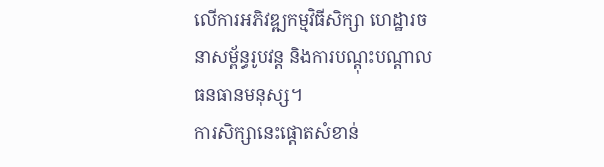លើការអភិវឌ្ឍកម្មវិធីសិក្សា ហេដ្ឋារចនាសម្ព័ន្ធរូបវន្ត និងការបណ្តុះបណ្តាលធនធានមនុស្ស។
ការសិក្សានេះផ្តោតសំខាន់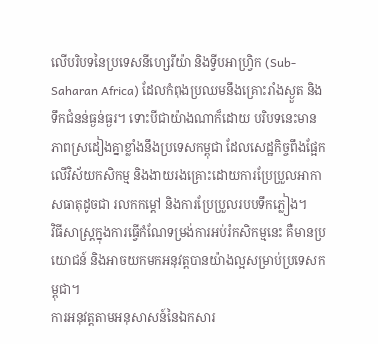លើបរិបទនៃប្រទេសនីហ្សេរីយ៉ា និងទ្វីបអាហ្រ្វិក (Sub-Saharan Africa) ដែលកំពុងប្រឈមនឹងគ្រោះរាំងស្ងួត និងទឹកជំនន់ធ្ងន់ធ្ងរ។ ទោះបីជាយ៉ាងណាក៏ដោយ បរិបទនេះមានភាពស្រដៀងគ្នាខ្លាំងនឹងប្រទេសកម្ពុជា ដែលសេដ្ឋកិច្ចពឹងផ្អែកលើវិស័យកសិកម្ម និងងាយរងគ្រោះដោយការប្រែប្រួលអាកាសធាតុដូចជា រលកកម្តៅ និងការប្រែប្រួលរបបទឹកភ្លៀង។
វិធីសាស្ត្រក្នុងការធ្វើកំណែទម្រង់ការអប់រំកសិកម្មនេះ គឺមានប្រយោជន៍ និងអាចយកមកអនុវត្តបានយ៉ាងល្អសម្រាប់ប្រទេសកម្ពុជា។
ការអនុវត្តតាមអនុសាសន៍នៃឯកសារ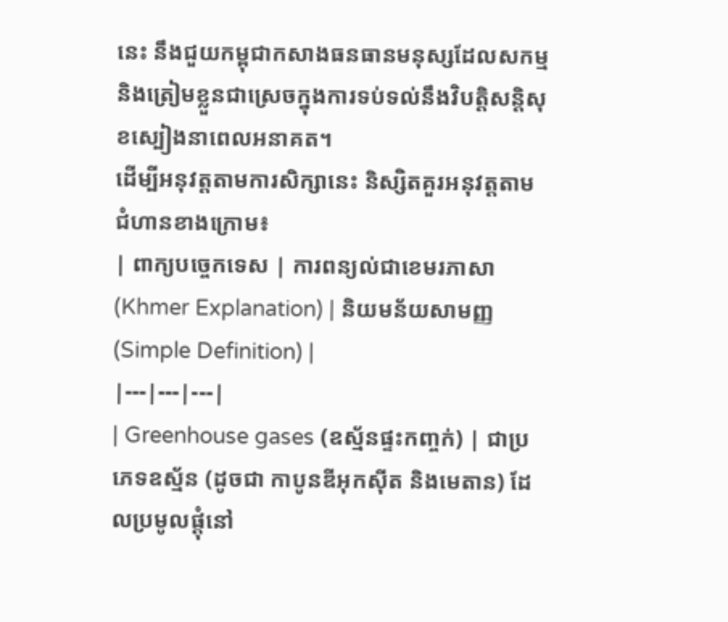នេះ នឹងជួយកម្ពុជាកសាងធនធានមនុស្សដែលសកម្ម និងត្រៀមខ្លួនជាស្រេចក្នុងការទប់ទល់នឹងវិបត្តិសន្តិសុខស្បៀងនាពេលអនាគត។
ដើម្បីអនុវត្តតាមការសិក្សានេះ និស្សិតគួរអនុវត្តតាមជំហានខាងក្រោម៖
| ពាក្យបច្ចេកទេស | ការពន្យល់ជាខេមរភាសា (Khmer Explanation) | និយមន័យសាមញ្ញ (Simple Definition) |
|---|---|---|
| Greenhouse gases (ឧស្ម័នផ្ទះកញ្ចក់) | ជាប្រភេទឧស្ម័ន (ដូចជា កាបូនឌីអុកស៊ីត និងមេតាន) ដែលប្រមូលផ្តុំនៅ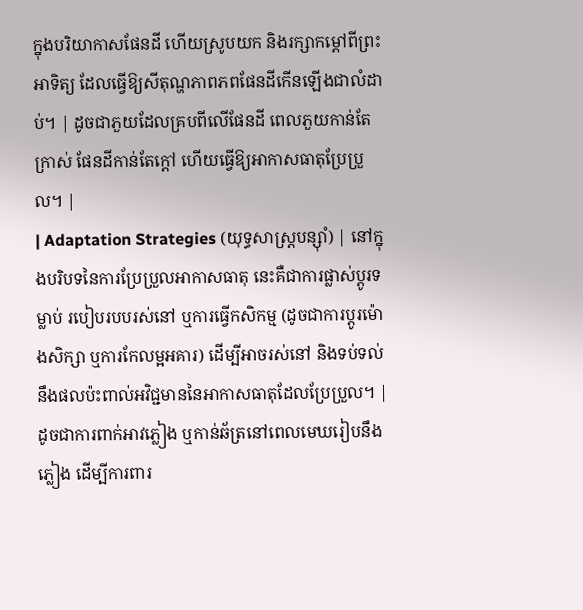ក្នុងបរិយាកាសផែនដី ហើយស្រូបយក និងរក្សាកម្តៅពីព្រះអាទិត្យ ដែលធ្វើឱ្យសីតុណ្ហភាពភពផែនដីកើនឡើងជាលំដាប់។ | ដូចជាភួយដែលគ្របពីលើផែនដី ពេលភួយកាន់តែក្រាស់ ផែនដីកាន់តែក្តៅ ហើយធ្វើឱ្យអាកាសធាតុប្រែប្រួល។ |
| Adaptation Strategies (យុទ្ធសាស្ត្របន្ស៊ាំ) | នៅក្នុងបរិបទនៃការប្រែប្រួលអាកាសធាតុ នេះគឺជាការផ្លាស់ប្តូរទម្លាប់ របៀបរបបរស់នៅ ឬការធ្វើកសិកម្ម (ដូចជាការប្តូរម៉ោងសិក្សា ឬការកែលម្អអគារ) ដើម្បីអាចរស់នៅ និងទប់ទល់នឹងផលប៉ះពាល់អវិជ្ជមាននៃអាកាសធាតុដែលប្រែប្រួល។ | ដូចជាការពាក់អាវភ្លៀង ឬកាន់ឆ័ត្រនៅពេលមេឃរៀបនឹងភ្លៀង ដើម្បីការពារ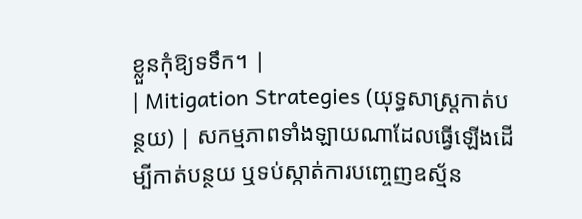ខ្លួនកុំឱ្យទទឹក។ |
| Mitigation Strategies (យុទ្ធសាស្ត្រកាត់បន្ថយ) | សកម្មភាពទាំងឡាយណាដែលធ្វើឡើងដើម្បីកាត់បន្ថយ ឬទប់ស្កាត់ការបញ្ចេញឧស្ម័ន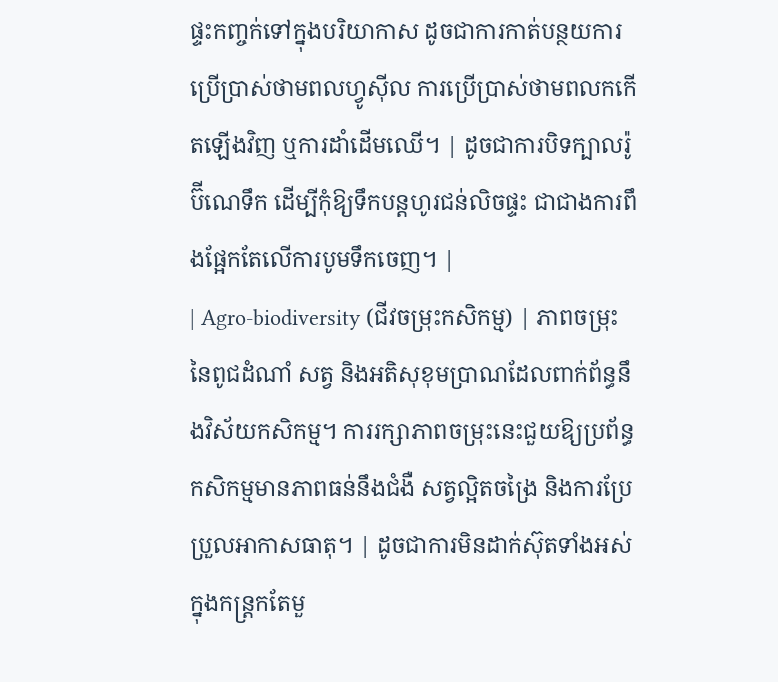ផ្ទះកញ្ចក់ទៅក្នុងបរិយាកាស ដូចជាការកាត់បន្ថយការប្រើប្រាស់ថាមពលហ្វូស៊ីល ការប្រើប្រាស់ថាមពលកកើតឡើងវិញ ឬការដាំដើមឈើ។ | ដូចជាការបិទក្បាលរ៉ូប៊ីណេទឹក ដើម្បីកុំឱ្យទឹកបន្តហូរជន់លិចផ្ទះ ជាជាងការពឹងផ្អែកតែលើការបូមទឹកចេញ។ |
| Agro-biodiversity (ជីវចម្រុះកសិកម្ម) | ភាពចម្រុះនៃពូជដំណាំ សត្វ និងអតិសុខុមប្រាណដែលពាក់ព័ន្ធនឹងវិស័យកសិកម្ម។ ការរក្សាភាពចម្រុះនេះជួយឱ្យប្រព័ន្ធកសិកម្មមានភាពធន់នឹងជំងឺ សត្វល្អិតចង្រៃ និងការប្រែប្រួលអាកាសធាតុ។ | ដូចជាការមិនដាក់ស៊ុតទាំងអស់ក្នុងកន្ត្រកតែមួ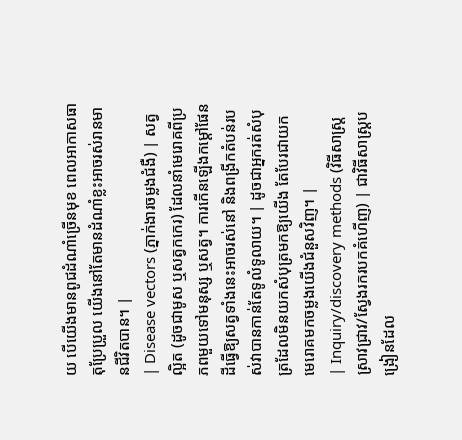យ បើយើងមានពូជដំណាំច្រើនមុខ ពេលអាកាសធាតុប្រែប្រួល យើងនៅតែមានដំណាំខ្លះអាចរស់រានមានជីវិតបាន។ |
| Disease vectors (ភ្នាក់ងារចម្លងជំងឺ) | សត្វល្អិត (ដូចជាមូស ឬសត្វកកេរ) ដែលនាំមេរោគពីប្រភពមួយទៅមនុស្ស ឬសត្វ។ ការកើនឡើងកម្តៅផែនដីធ្វើឱ្យសត្វទាំងនេះអាចរស់នៅ និងពង្រីកតំបន់របស់វាបានកាន់តែទូលំទូលាយ។ | ដូចជាអ្នករត់សំបុត្រដែលមិនយកសំបុត្រមកឱ្យយើង តែបែរជាយកមេរោគមកចម្លងយើងជំនួសវិញ។ |
| Inquiry/discovery methods (វិធីសាស្ត្រស្រាវជ្រាវ/ស្វែងរករបកគំហើញ) | ជាវិធីសាស្ត្របង្រៀនដែល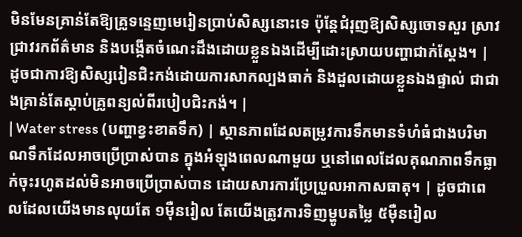មិនមែនគ្រាន់តែឱ្យគ្រូទន្ទេញមេរៀនប្រាប់សិស្សនោះទេ ប៉ុន្តែជំរុញឱ្យសិស្សចោទសួរ ស្រាវជ្រាវរកព័ត៌មាន និងបង្កើតចំណេះដឹងដោយខ្លួនឯងដើម្បីដោះស្រាយបញ្ហាជាក់ស្តែង។ | ដូចជាការឱ្យសិស្សរៀនជិះកង់ដោយការសាកល្បងធាក់ និងដួលដោយខ្លួនឯងផ្ទាល់ ជាជាងគ្រាន់តែស្តាប់គ្រូពន្យល់ពីរបៀបជិះកង់។ |
| Water stress (បញ្ហាខ្វះខាតទឹក) | ស្ថានភាពដែលតម្រូវការទឹកមានទំហំធំជាងបរិមាណទឹកដែលអាចប្រើប្រាស់បាន ក្នុងអំឡុងពេលណាមួយ ឬនៅពេលដែលគុណភាពទឹកធ្លាក់ចុះរហូតដល់មិនអាចប្រើប្រាស់បាន ដោយសារការប្រែប្រួលអាកាសធាតុ។ | ដូចជាពេលដែលយើងមានលុយតែ ១ម៉ឺនរៀល តែយើងត្រូវការទិញម្ហូបតម្លៃ ៥ម៉ឺនរៀល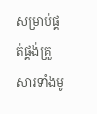សម្រាប់ផ្គត់ផ្គង់គ្រួសារទាំងមូ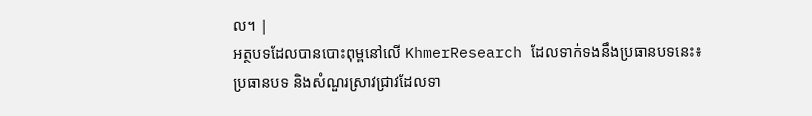ល។ |
អត្ថបទដែលបានបោះពុម្ពនៅលើ KhmerResearch ដែលទាក់ទងនឹងប្រធានបទនេះ៖
ប្រធានបទ និងសំណួរស្រាវជ្រាវដែលទា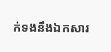ក់ទងនឹងឯកសារ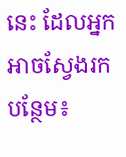នេះ ដែលអ្នកអាចស្វែងរកបន្ថែម៖